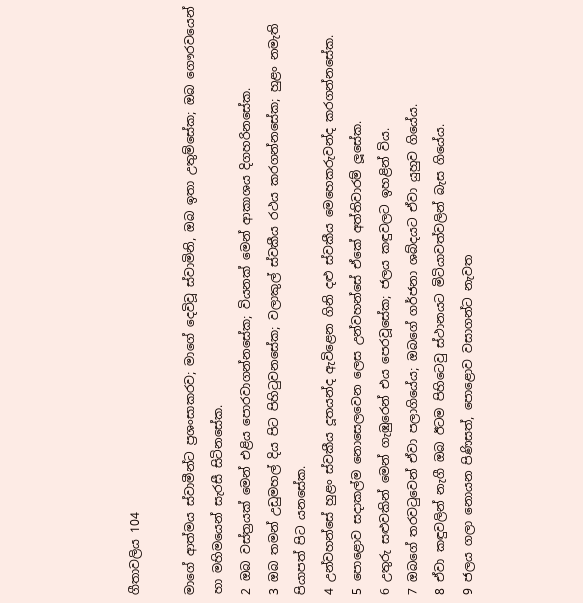ගීතාවලිය 104

මාගේ ආත්මය ස්වාමීන්ට ප්‍රශංසාකරව; මාගේ දෙවිවූ ස්වාමිනි, ඔබ ඉතා උතුම්සේක; ඔබ ගෞරවයෙන් හා මහිමයෙන් සැරසී සිටිනසේක.
2 ඔබ වස්ත්‍රයක් මෙන් එළිය පොරවාගන්නසේක; වියනක් මෙන් ආකාශය දිගහරිනසේක.
3 ඔබ තමන් උඩුමහල් දිය පිට පිහිටුවනසේක; වලාකුල් ස්වකීය රථය කරගන්නසේක; හුළං නමැති පියාපත් පිට යනසේක.
4 උන්වහන්සේ හුළං ස්වකීය දූතයන්ද ඇවිළෙන ගිනි දළු ස්වකීය මෙහෙකරුවන්ද කරගන්නසේක.
5 පොළොව සදාකල්ම නොසෙලවෙන ලෙස උන්වහන්සේ ඒකේ අත්තිවාරම් ලූසේක.
6 උතුරු සළුවකින් මෙන් ගැඹුරෙන් එය පෙරවූසේක; ජලය කඳුවලට ඉහළින් විය.
7 ඔබගේ තරවටුවෙන් ඒවා පලාගියේය; ඔබගේ ගර්ජනා ශබ්දයට ඒවා යුහුව ගියේය.
8 ඒවා කඳුවලින් නැගී ඔබ ඊටම පිහිටෙවු ස්ථානයට මිටියාවත්වලින් බැස ගියේය.
9 ජලය ගලා නොයන පිණිසත්, පොළොව වසාගන්ට නැවත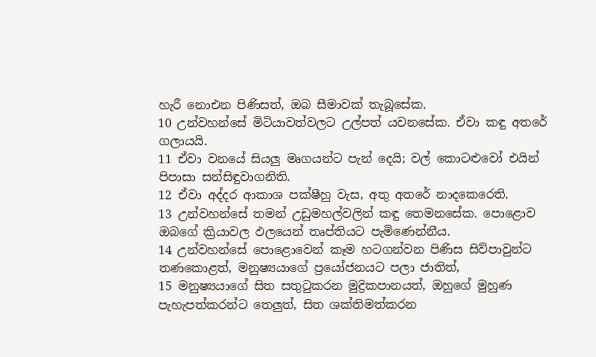හැරී නොඑන පිණිසත්, ඔබ සීමාවක් තැබූසේක.
10 උන්වහන්සේ මිටියාවත්වලට උල්පත් යවනසේක. ඒවා කඳු අතරේ ගලායයි.
11 ඒවා වනයේ සියලු මෘගයන්ට පැන් දෙයි; වල් කොටළුවෝ එයින් පිපාසා සන්සිඳුවාගනිති.
12 ඒවා අද්දර ආකාශ පක්ෂීහු වැස, අතු අතරේ නාදකෙරෙති.
13 උන්වහන්සේ තමන් උඩුමහල්වලින් කඳු තෙමනසේක. පොළොව ඔබගේ ක්‍රියාවල ඵලයෙන් තෘප්තියට පැමිණෙන්නීය.
14 උන්වහන්සේ පොළොවෙන් කෑම හටගන්වන පිණිස සිව්පාවුන්ට තණකොළත්, මනුෂ්‍යයාගේ ප්‍රයෝජනයට පලා ජාතිත්,
15 මනුෂ්‍යයාගේ සිත සතුටුකරන මුද්‍රිකපානයත්, ඔහුගේ මුහුණ පැහැපත්කරන්ට තෙලුත්, සිත ශක්තිමත්කරන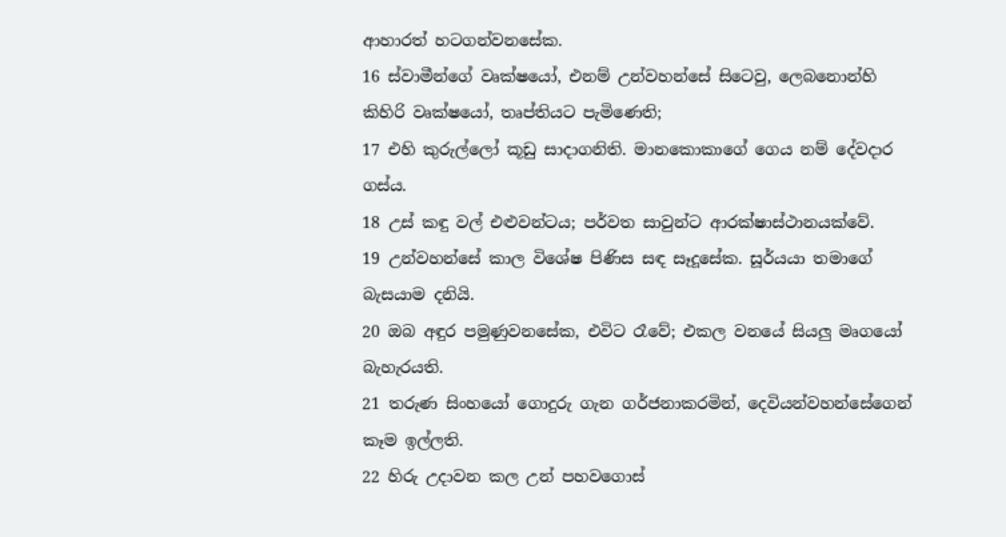ආහාරත් හටගන්වනසේක.
16 ස්වාමීන්ගේ වෘක්ෂයෝ, එනම් උන්වහන්සේ සිටෙවු, ලෙබනොන්හි කිහිරි වෘක්ෂයෝ, තෘප්තියට පැමිණෙති;
17 එහි කුරුල්ලෝ කූඩු සාදාගනිති. මානකොකාගේ ගෙය නම් දේවදාර ගස්ය.
18 උස් කඳු වල් එළුවන්ටය; පර්වත සාවුන්ට ආරක්ෂාස්ථානයක්වේ.
19 උන්වහන්සේ කාල විශේෂ පිණිස සඳ සෑදූසේක. සූර්යයා තමාගේ බැසයාම දනියි.
20 ඔබ අඳුර පමුණුවනසේක, එවිට රෑවේ; එකල වනයේ සියලු මෘගයෝ බැහැරයති.
21 තරුණ සිංහයෝ ගොදුරු ගැන ගර්ජනාකරමින්, දෙවියන්වහන්සේගෙන් කෑම ඉල්ලති.
22 හිරු උදාවන කල උන් පහවගොස්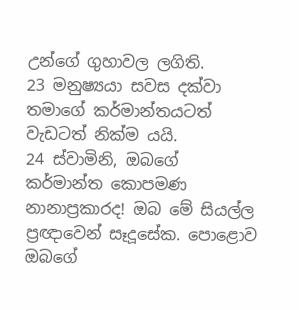උන්ගේ ගුහාවල ලගිති.
23 මනුෂ්‍යයා සවස දක්වා තමාගේ කර්මාන්තයටත් වැඩටත් නික්ම යයි.
24 ස්වාමිනි, ඔබගේ කර්මාන්ත කොපමණ නානාප්‍රකාරද! ඔබ මේ සියල්ල ප්‍රඥාවෙන් සෑදූසේක. පොළොව ඔබගේ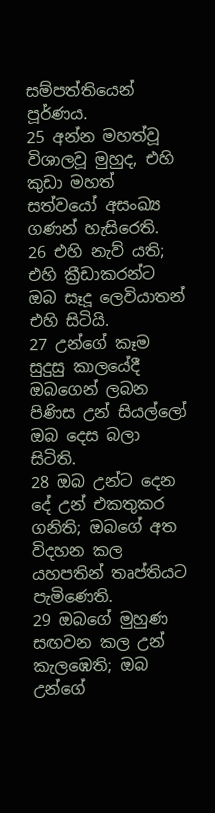සම්පත්තියෙන් පූර්ණය.
25 අන්න මහත්වූ විශාලවූ මුහුද, එහි කුඩා මහත් සත්වයෝ අසංඛ්‍ය ගණන් හැසිරෙති.
26 එහි නැව් යති; එහි ක්‍රීඩාකරන්ට ඔබ සෑදූ ලෙවියාතන් එහි සිටියි.
27 උන්ගේ කෑම සුදුසු කාලයේදී ඔබගෙන් ලබන පිණිස උන් සියල්ලෝ ඔබ දෙස බලා සිටිති.
28 ඔබ උන්ට දෙන දේ උන් එකතුකර ගනිති; ඔබගේ අත විදහන කල යහපතින් තෘප්තියට පැමිණෙති.
29 ඔබගේ මුහුණ සඟවන කල උන් කැලඹෙති; ඔබ උන්ගේ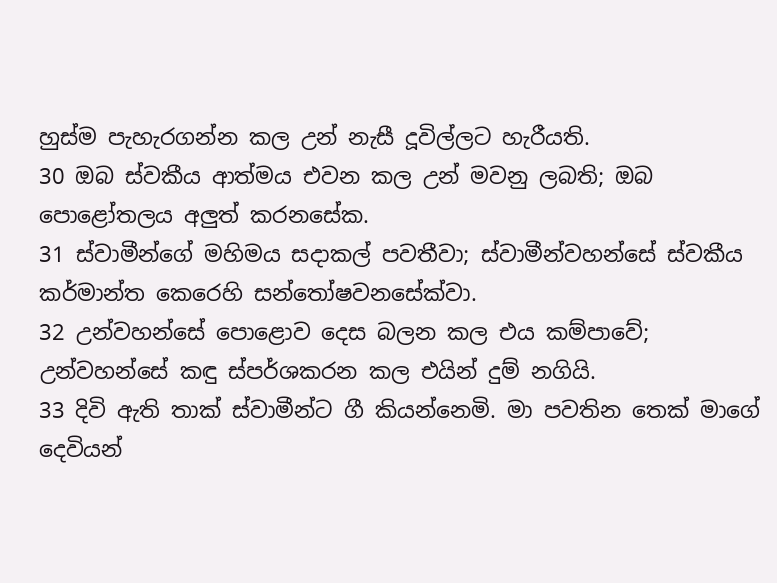හුස්ම පැහැරගන්න කල උන් නැසී දූවිල්ලට හැරීයති.
30 ඔබ ස්වකීය ආත්මය එවන කල උන් මවනු ලබති; ඔබ පොළෝතලය අලුත් කරනසේක.
31 ස්වාමීන්ගේ මහිමය සදාකල් පවතීවා; ස්වාමීන්වහන්සේ ස්වකීය කර්මාන්ත කෙරෙහි සන්තෝෂවනසේක්වා.
32 උන්වහන්සේ පොළොව දෙස බලන කල එය කම්පාවේ; උන්වහන්සේ කඳු ස්පර්ශකරන කල එයින් දුම් නගියි.
33 දිවි ඇති තාක් ස්වාමීන්ට ගී කියන්නෙමි. මා පවතින තෙක් මාගේ දෙවියන්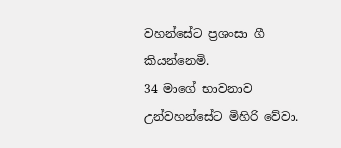වහන්සේට ප්‍රශංසා ගී කියන්නෙමි.
34 මාගේ භාවනාව උන්වහන්සේට මිහිරි වේවා.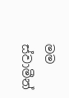මම ස්වාමීන්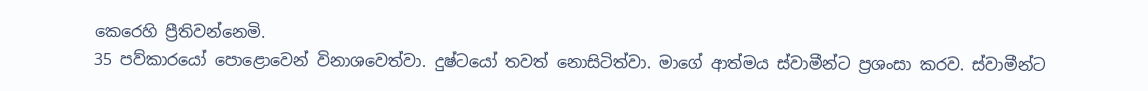කෙරෙහි ප්‍රීතිවන්නෙමි.
35 පව්කාරයෝ පොළොවෙන් විනාශවෙත්වා. දුෂ්ටයෝ තවත් නොසිටිත්වා. මාගේ ආත්මය ස්වාමීන්ට ප්‍රශංසා කරව. ස්වාමීන්ට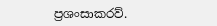ප්‍රශංසාකරව්.